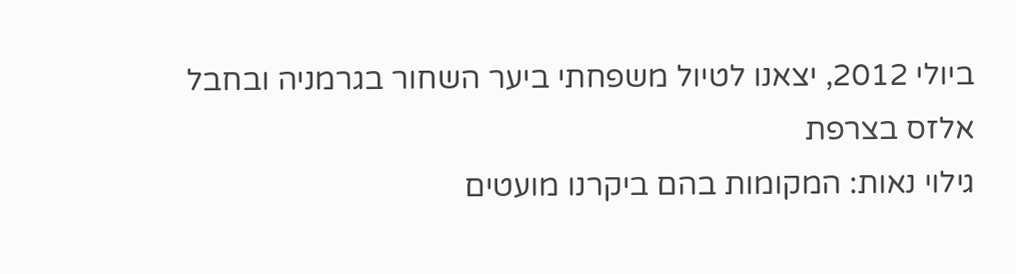ביולי 2012, יצאנו לטיול משפחתי ביער השחור בגרמניה ובחבל אלזס בצרפת
גילוי נאות: המקומות בהם ביקרנו מועטים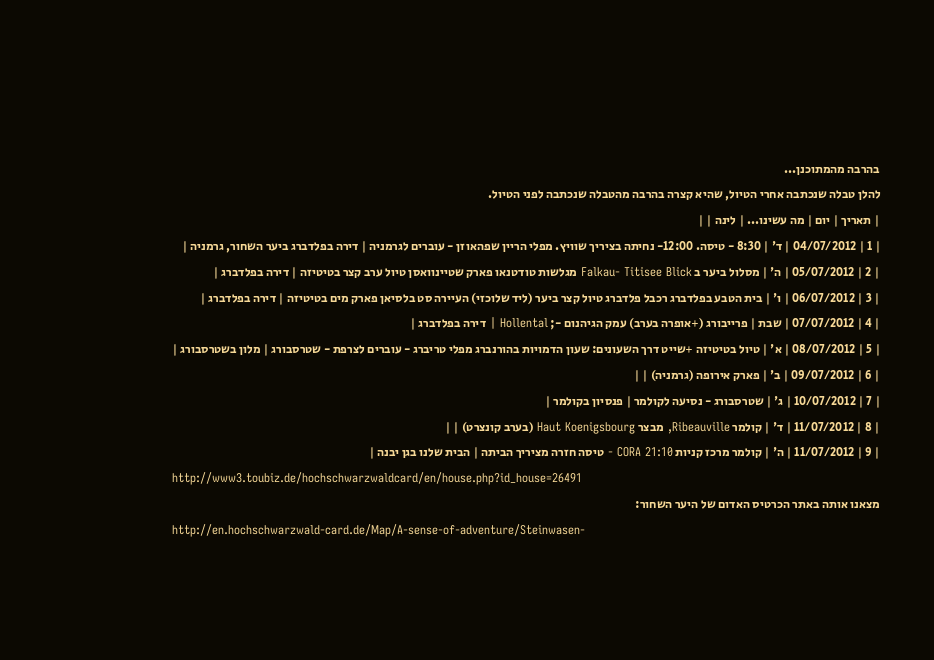בהרבה מהמתוכנן...
להלן טבלה שנכתבה אחרי הטיול, שהיא קצרה בהרבה מהטבלה שנכתבה לפני הטיול.
| תאריך | יום | מה עשינו... | לינה | |
| 1 | 04/07/2012 | ד' | 8:30 - טיסה. 12:00- נחיתה בציריך שוויץ. מפלי הריין שפהאוזן - עוברים לגרמניה | דירה בפלדברג ביער השחור, גרמניה |
| 2 | 05/07/2012 | ה' | מסלול ביער ב Falkau- Titisee Blick מגלשות טודטנאו פארק שטיינוואסן טיול ערב קצר בטיטיזה | דירה בפלדברג |
| 3 | 06/07/2012 | ו' | בית הטבע בפלדברג רכבל פלדברג טיול קצר ביער (ליד שלוכזי) העיירה סט בלסיאן פארק מים בטיטיזה | דירה בפלדברג |
| 4 | 07/07/2012 | שבת | פרייבורג (+אופרה בערב) עמק הגיהנום -; Hollental | דירה בפלדברג |
| 5 | 08/07/2012 | א' | טיול בטיטיזה +שייט דרך השעונים: שעון הדמויות בהורנברג מפלי טריברג - עוברים לצרפת - שטרסבורג | מלון בשטרסבורג |
| 6 | 09/07/2012 | ב' | פארק אירופה (גרמניה) | |
| 7 | 10/07/2012 | ג' | שטרסבורג - נסיעה לקולמר | פנסיון בקולמר |
| 8 | 11/07/2012 | ד' | קולמר Ribeauville, מבצר Haut Koenigsbourg (בערב קונצרט) | |
| 9 | 11/07/2012 | ה' | קולמר מרכז קניות CORA 21:10 - טיסה חזרה מציריך הביתה | הבית שלנו בגן יבנה |
http://www3.toubiz.de/hochschwarzwaldcard/en/house.php?id_house=26491
מצאנו אותה באתר הכרטיס האדום של היער השחור:
http://en.hochschwarzwald-card.de/Map/A-sense-of-adventure/Steinwasen-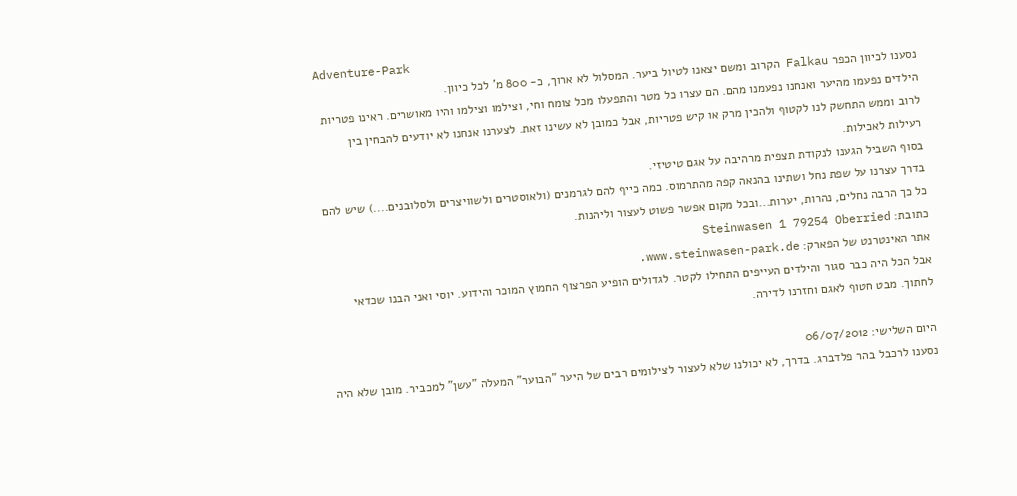Adventure-Park
נסענו לכיוון הכפר Falkau הקרוב ומשם יצאנו לטיול ביער. המסלול לא ארוך, כ- 800 מ' לכל כיוון.
הילדים נפעמו מהיער ואנחנו נפעמנו מהם. הם עצרו כל מטר והתפעלו מכל צומח וחי, וצילמו וצילמו והיו מאושרים. ראינו פטריות לרוב וממש התחשק לנו לקטוף ולהכין מרק או קיש פטריות, אבל כמובן לא עשינו זאת. לצערנו אנחנו לא יודעים להבחין בין רעילות לאכילות.
בסוף השביל הגענו לנקודת תצפית מרהיבה על אגם טיטיזי.
בדרך עצרנו על שפת נחל ושתינו בהנאה קפה מהתרמוס. כמה כייף להם לגרמנים (ולאוסטרים ולשוויצרים ולסלובנים....) שיש להם כל כך הרבה נחלים, נהרות, יערות...ובכל מקום אפשר פשוט לעצור וליהנות.
כתובת: Steinwasen 1 79254 Oberried
אתר האינטרנט של הפארק: www.steinwasen-park.de.
אבל הכל היה כבר סגור והילדים העייפים התחילו לקטר. לגדולים הופיע הפרצוף החמוץ המוכר והידוע. יוסי ואני הבנו שכדאי לחתוך. מבט חטוף לאגם וחזרנו לדירה.

היום השלישי: 06/07/2012
נסענו לרכבל בהר פלדברג. בדרך, לא יכולנו שלא לעצור לצילומים רבים של היער "הבוער" המעלה "עשן" למכביר. מובן שלא היה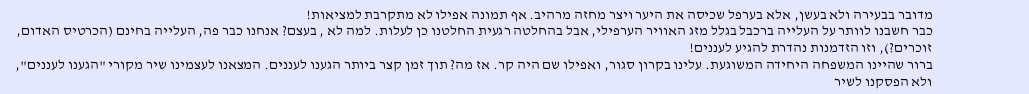מדובר בבעירה ולא בעשן, אלא בערפל שכיסה את היער ויצר מחזה מרהיב. אף תמונה אפילו לא מתקרבת למציאות!
כבר חשבנו לוותר על העלייה ברכבל בגלל מזג האוויר הערפילי, אבל בהחלטה רגעית החלטנו כן לעלות. למה לא , בעצם? אנחנו כבר פה, העלייה בחינם (הכרטיס האדום, זוכרים?), וזו הזדמנות נהדרת להגיע לעננים!
ברור שהיינו המשפחה היחידה המשוגעת. עלינו בקרון סגור, ואפילו שם היה קר. אז מה? תוך זמן קצר ביותר הגענו לעננים. המצאנו לעצמינו שיר מקורי "הגענו לעננים", ולא הפסקנו לשיר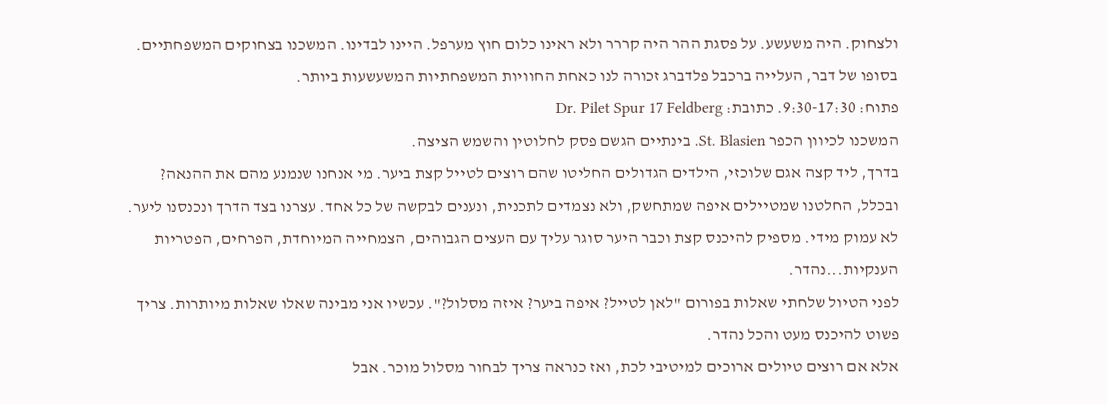ולצחוק. היה משעשע. על פסגת ההר היה קררר ולא ראינו כלום חוץ מערפל. היינו לבדינו. המשכנו בצחוקים המשפחתיים.
בסופו של דבר, העלייה ברכבל פלדברג זכורה לנו כאחת החוויות המשפחתיות המשעשעות ביותר.
פתוח: 9:30-17:30. כתובת: Dr. Pilet Spur 17 Feldberg
המשכנו לכיוון הכפר St. Blasien. בינתיים הגשם פסק לחלוטין והשמש הציצה.
בדרך, ליד קצה אגם שלוכזי, הילדים הגדולים החליטו שהם רוצים לטייל קצת ביער. מי אנחנו שנמנע מהם את ההנאה? ובכלל, החלטנו שמטיילים איפה שמתחשק, ולא נצמדים לתכנית, ונענים לבקשה של כל אחד. עצרנו בצד הדרך ונכנסנו ליער. לא עמוק מידי. מספיק להיכנס קצת וכבר היער סוגר עליך עם העצים הגבוהים, הצמחייה המיוחדת, הפרחים, הפטריות הענקיות...נהדר.
לפני הטיול שלחתי שאלות בפורום "לאן לטייל? איפה ביער? איזה מסלול?". עכשיו אני מבינה שאלו שאלות מיותרות. צריך פשוט להיכנס מעט והכל נהדר.
אלא אם רוצים טיולים ארוכים למיטיבי לכת, ואז כנראה צריך לבחור מסלול מוכר. אבל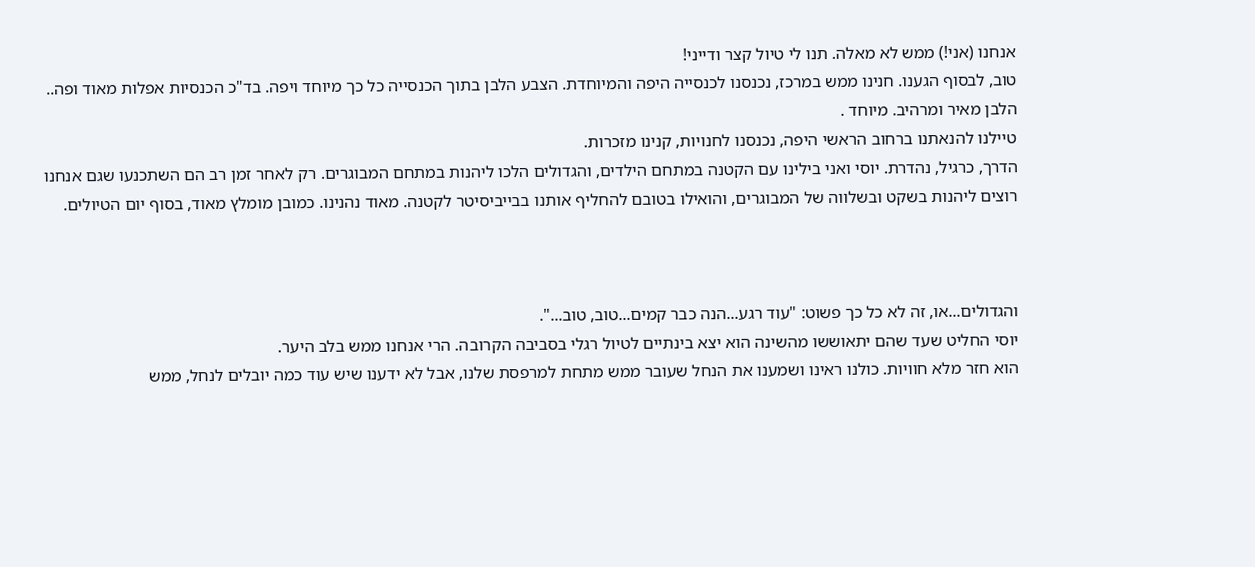אנחנו (אני!) ממש לא מאלה. תנו לי טיול קצר ודייני!
טוב, לבסוף הגענו. חנינו ממש במרכז, נכנסנו לכנסייה היפה והמיוחדת. הצבע הלבן בתוך הכנסייה כל כך מיוחד ויפה. בד"כ הכנסיות אפלות מאוד ופה.. הלבן מאיר ומרהיב. מיוחד .
טיילנו להנאתנו ברחוב הראשי היפה, נכנסנו לחנויות, קנינו מזכרות.
הדרך, כרגיל, נהדרת. יוסי ואני בילינו עם הקטנה במתחם הילדים, והגדולים הלכו ליהנות במתחם המבוגרים. רק לאחר זמן רב הם השתכנעו שגם אנחנו רוצים ליהנות בשקט ובשלווה של המבוגרים, והואילו בטובם להחליף אותנו בבייביסיטר לקטנה. מאוד נהנינו. כמובן מומלץ מאוד, בסוף יום הטיולים.



והגדולים...או, זה לא כל כך פשוט: "עוד רגע...הנה כבר קמים...טוב, טוב...".
יוסי החליט שעד שהם יתאוששו מהשינה הוא יצא בינתיים לטיול רגלי בסביבה הקרובה. הרי אנחנו ממש בלב היער.
הוא חזר מלא חוויות. כולנו ראינו ושמענו את הנחל שעובר ממש מתחת למרפסת שלנו, אבל לא ידענו שיש עוד כמה יובלים לנחל, ממש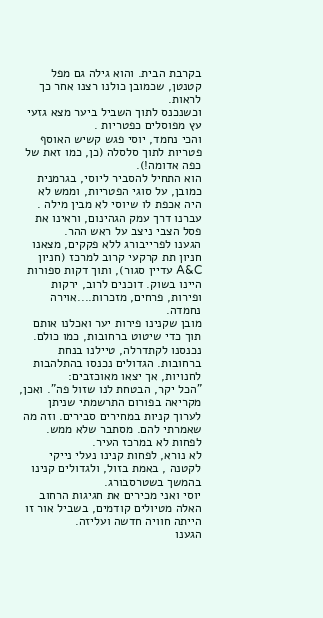בקרבת הבית. והוא גילה גם מפל קטנטן, שכמובן כולנו רצנו אחר כך לראות.
וכשנכנס לתוך השביל ביער מצא גזעי עץ מפוסלים כפטריות .
והכי נחמד, יוסי פגש קשיש האוסף פטריות לתוך סלסלה (כן, כמו זאת של כפה אדומה!).
הוא התחיל להסביר ליוסי, בגרמנית כמובן, על סוגי הפטריות, וממש לא היה אכפת לו שיוסי לא מבין מילה .
עברנו דרך עמק הגהינום, וראינו את פסל הצבי ניצב על ראש ההר.
הגענו לפרייבורג ללא פקקים, מצאנו חניון תת קרקעי קרוב למרכז (חניון A&C עדיין סגור), ותוך דקות ספורות היינו בשוק. דוכנים לרוב, ירקות ופירות, פרחים, מזכרות....אוירה נחמדה.
מובן שקנינו פירות יער ואכלנו אותם תוך כדי שיטוט ברחובות, כמו כולם.
נכנסנו לקתדרלה, טיילנו בנחת ברחובות. הגדולים נכנסו בהתלהבות לחנויות, אך יצאו מאוכזבים:
"הכל יקר, הבטחת לנו שזול פה". ואכן, מקריאה בפורום התרשמתי שניתן לערוך קניות במחירים סבירים. וזה מה שאמרתי להם. מסתבר שלא ממש. לפחות לא במרכז העיר.
לא נורא, לפחות קנינו נעלי נייקי לקטנה , באמת בזול, ולגדולים קנינו בהמשך בשטרסבורג.
יוסי ואני מכירים את חגיגות הרחוב האלה מטיולים קודמים, בשביל אור זו הייתה חוויה חדשה ועליזה.
הגענו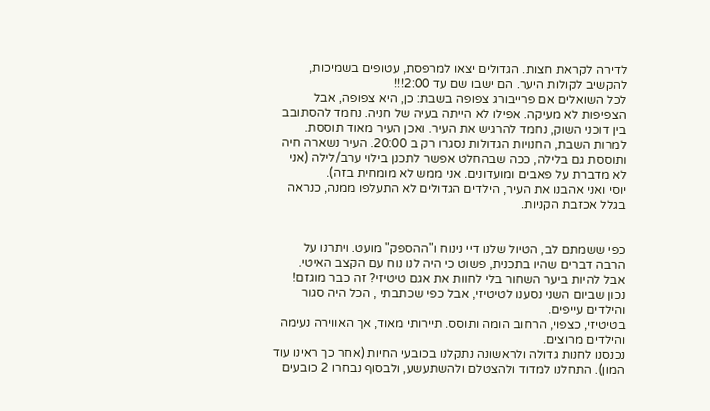לדירה לקראת חצות. הגדולים יצאו למרפסת, עטופים בשמיכות, להקשיב לקולות היער. הם ישבו שם עד 2:00!!!
לכל השואלים אם פרייבורג צפופה בשבת: כן, היא צפופה, אבל הצפיפות לא מעיקה. אפילו לא הייתה בעיה של חניה. נחמד להסתובב בין דוכני השוק, נחמד להרגיש את העיר. ואכן העיר מאוד תוססת.
למרות השבת, החנויות הגדולות נסגרו רק ב 20:00. העיר נשארה חיה ותוססת גם בלילה, ככה שבהחלט אפשר לתכנן בילוי ערב/לילה (אני לא מדברת על פאבים ומועדונים. אני ממש לא מומחית בזה).
יוסי ואני אהבנו את העיר, הילדים הגדולים לא התעלפו ממנה, כנראה בגלל אכזבת הקניות.


כפי ששמתם לב, הטיול שלנו דיי נינוח ו"ההספק" מועט. ויתרנו על הרבה דברים שהיו בתכנית, פשוט כי היה לנו נוח עם הקצב האיטי.
אבל להיות ביער השחור בלי לחוות את אגם טיטיזי? זה כבר מוגזם!
נכון שביום השני נסענו לטיטיזי, אבל כפי שכתבתי , הכל היה סגור והילדים עייפים.
בטיטיזי, כצפוי, הרחוב הומה ותוסס. תיירותי מאוד, אך האווירה נעימה והילדים מרוצים.
נכנסנו לחנות גדולה ולראשונה נתקלנו בכובעי החיות (אחר כך ראינו עוד המון). התחלנו למדוד ולהצטלם ולהשתעשע, ולבסוף נבחרו 2 כובעים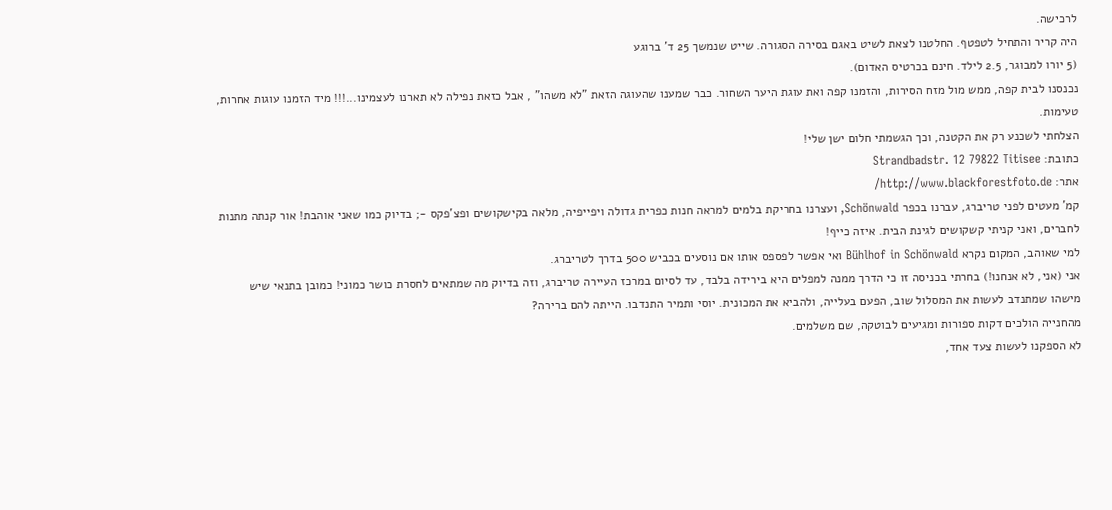לרכישה.
היה קריר והתחיל לטפטף. החלטנו לצאת לשיט באגם בסירה הסגורה. שייט שנמשך 25 ד' ברוגע
(5 יורו למבוגר, 2.5 לילד. חינם בכרטיס האדום).
נכנסנו לבית קפה, ממש מול מזח הסירות, והזמנו קפה ואת עוגת היער השחור. כבר שמענו שהעוגה הזאת "לא משהו" , אבל כזאת נפילה לא תארנו לעצמינו...!!! מיד הזמנו עוגות אחרות, טעימות.
הצלחתי לשכנע רק את הקטנה, וכך הגשמתי חלום ישן שלי!
כתובת: Strandbadstr. 12 79822 Titisee
אתר: http://www.blackforestfoto.de/
קמ' מעטים לפני טריברג, עברנו בכפר Schönwald, ועצרנו בחריקת בלמים למראה חנות כפרית גדולה ויפייפיה, מלאה בקישקושים ופצ'פקס -; בדיוק כמו שאני אוהבת! אור קנתה מתנות לחברים, ואני קניתי קשקושים לגינת הבית. איזה כייף!
למי שאוהב, המקום נקרא Bühlhof in Schönwald ואי אפשר לפספס אותו אם נוסעים בכביש 500 בדרך לטריברג.
אני (אני, לא אנחנו!) בחרתי בכניסה זו כי הדרך ממנה למפלים היא בירידה בלבד, עד לסיום במרכז העיירה טריברג, וזה בדיוק מה שמתאים לחסרת כושר כמוני! כמובן בתנאי שיש מישהו שמתנדב לעשות את המסלול שוב, הפעם בעלייה, ולהביא את המכונית. יוסי ותמיר התנדבו. הייתה להם ברירה?
מהחנייה הולכים דקות ספורות ומגיעים לבוטקה, שם משלמים.
לא הספקנו לעשות צעד אחד,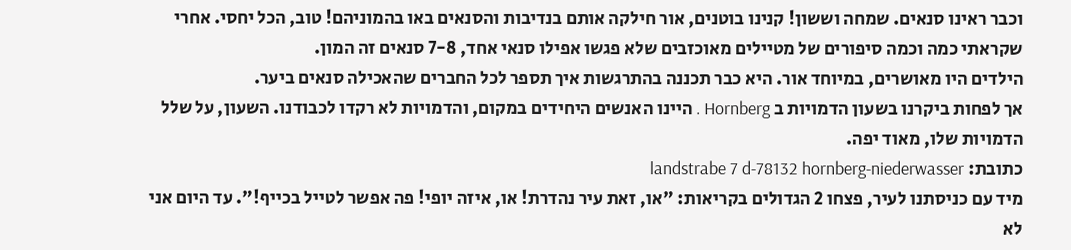וכבר ראינו סנאים. שמחה וששון! קנינו בוטנים, אור חילקה אותם בנדיבות והסנאים באו בהמוניהם! טוב, הכל יחסי. אחרי שקראתי כמה וכמה סיפורים של מטיילים מאוכזבים שלא פגשו אפילו סנאי אחד, 7-8 סנאים זה המון.
הילדים היו מאושרים, במיוחד אור. היא כבר תכננה בהתרגשות איך תספר לכל החברים שהאכילה סנאים ביער.
אך לפחות ביקרנו בשעון הדמויות ב Hornberg . היינו האנשים היחידים במקום, והדמויות לא רקדו לכבודנו. השעון, על שלל הדמויות שלו, מאוד יפה.
כתובת: landstrabe 7 d-78132 hornberg-niederwasser
מיד עם כניסתנו לעיר, פצחו 2 הגדולים בקריאות: "או, זאת עיר נהדרת! או, איזה יופי! פה אפשר לטייל בכייף!". עד היום אני לא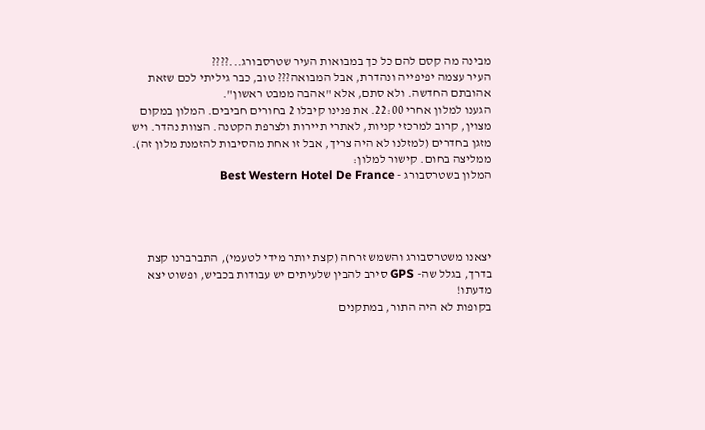מבינה מה קסם להם כל כך במבואות העיר שטרסבורג...????
העיר עצמה יפיפייה ונהדרת, אבל המבואה??? טוב, כבר גיליתי לכם שזאת אהובתם החדשה. ולא סתם, אלא "אהבה ממבט ראשון".
הגענו למלון אחרי 22:00. את פנינו קיבלו 2 בחורים חביבים. המלון במקום מצוין, קרוב למרכזי קניות, לאתרי תיירות ולצרפת הקטנה. הצוות נהדר. ויש מזגן בחדרים (למזלנו לא היה צריך, אבל זו אחת מהסיבות להזמנת מלון זה). ממליצה בחום. קישור למלון:
המלון בשטרסבורג - Best Western Hotel De France




יצאנו משטרסבורג והשמש זרחה (קצת יותר מידי לטעמי), התברברנו קצת בדרך, בגלל שה- GPS סירב להבין שלעיתים יש עבודות בכביש, ופשוט יצא מדעתו!
בקופות לא היה התור, במתקנים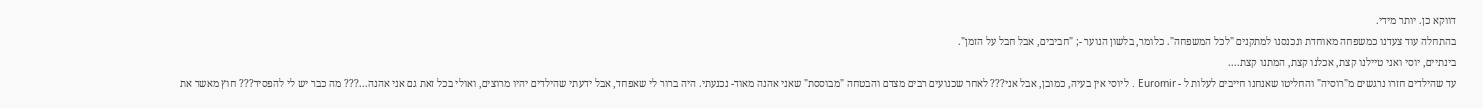דווקא כן. יותר מידי.
בהתחלה עוד צעדנו כמשפחה מאוחדת ונכנסנו למתקנים "לכל המשפחה". כלומר, בלשון הנוער -; "חביבים, אבל חבל על הזמן".
בינתיים, יוסי ואני טיילנו קצת, אכלנו קצת, המתנו קצת....
עד שהילדים חזרו נרגשים מ"רוסיה" והחליטו שאנחנו חייבים לעלות ל - Euromir . ליוסי אין בעיה, כמובן, אבל אני??? לאחר שכנועים רבים מצדם והבטחה "מבוססת" שאני אהנה מאוד- נכנעתי. היה ברור לי שאפחד, אבל ידעתי שהילדים יהיו מרוצים, ואולי בכל זאת גם אני אהנה...??? מה כבר יש לי להפסיד??? חוץ מאשר את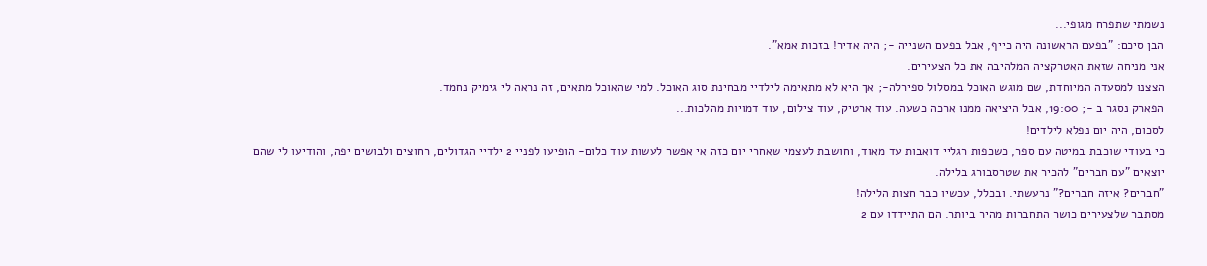נשמתי שתפרח מגופי...
הבן סיכם: "בפעם הראשונה היה כייף, אבל בפעם השנייה -; היה אדיר! בזכות אמא".
אני מניחה שזאת האטרקציה המלהיבה את כל הצעירים.
הצצנו למסעדה המיוחדת, שם מוגש האוכל במסלול ספירלה-; אך היא לא מתאימה לילדיי מבחינת סוג האוכל. למי שהאוכל מתאים, זה נראה לי גימיק נחמד.
הפארק נסגר ב -; 19:00, אבל היציאה ממנו ארכה כשעה. עוד ארטיק, עוד צילום, עוד דמויות מהלכות...
לסכום, היה יום נפלא לילדים!
כי בעודי שוכבת במיטה עם ספר, כשכפות רגליי דואבות עד מאוד, וחושבת לעצמי שאחרי יום כזה אי אפשר לעשות עוד כלום- הופיעו לפניי 2 ילדיי הגדולים, רחוצים ולבושים יפה, והודיעו לי שהם יוצאים "עם חברים" להכיר את שטרסבורג בלילה.
"חברים? איזה חברים?" נרעשתי. ובכלל, עכשיו כבר חצות הלילה!
מסתבר שלצעירים כושר התחברות מהיר ביותר. הם התיידדו עם 2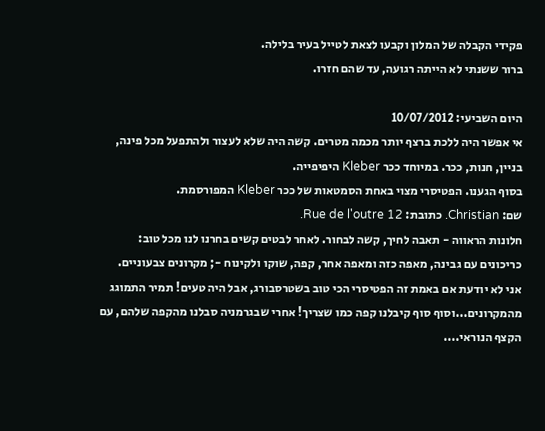פקידי הקבלה של המלון וקבעו לצאת לטייל בעיר בלילה.
ברור ששנתי לא הייתה רגועה, עד שהם חזרו.

היום השביעי: 10/07/2012
אי אפשר היה ללכת ברצף יותר מכמה מטרים. קשה היה שלא לעצור ולהתפעל מכל פינה, בניין, חנות, ככר. במיוחד ככר Kleber היפיפייה.
בסוף הגענו. הפטיסרי מצוי באחת הסמטאות של ככר Kleber המפורסמת.
שם: Christian. כתובת: Rue de l'outre 12.
חלונות הראווה - תאבה לחיך, קשה לבחור. לאחר לבטים קשים בחרנו לנו מכל טוב: כריכונים עם גבינה, מאפה כזה ומאפה אחר, קפה, שוקו ולקינוח -; מקרונים צבעוניים.
אני לא יודעת אם באמת זה הפטיסרי הכי טוב בשטרסבורג, אבל היה טעים! תמיר התמוגג מהמקרונים...וסוף סוף קיבלנו קפה כמו שצריך! אחרי שבגרמניה סבלנו מהקפה שלהם, עם הקצף הנוראי....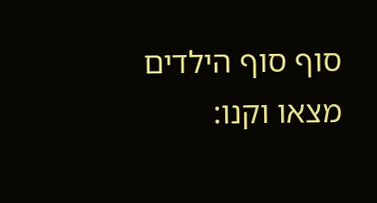סוף סוף הילדים מצאו וקנו: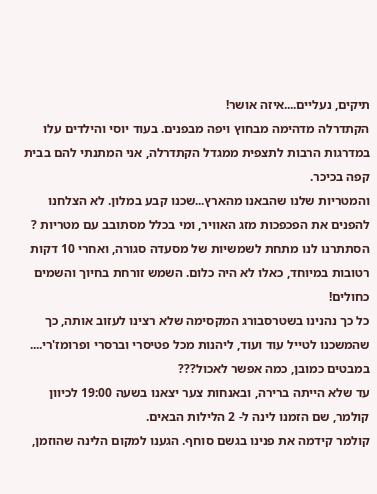תיקים, נעליים....איזה אושר!
הקתדרלה מדהימה מבחוץ ויפה מבפנים. בעוד יוסי והילדים עלו במדרגות הרבות לתצפית ממגדל הקתדרלה, אני המתנתי להם בבית קפה בכיכר.
והמטריות שלנו שהבאנו מהארץ...שכנו קבע במלון. לא הצלחנו להפנים את הפכפכות מזג האוויר, ומי בכלל מסתובב עם מטריות ?
הסתתרנו לנו מתחת לשמשיות של מסעדה סגורה, ואחרי 10 דקות רטובות במיוחד, כאלו לא היה כלום. השמש זורחת בחיוך והשמים כחולים!
כל כך נהנינו בשטרסבורג המקסימה שלא רצינו לעזוב אותה, כך שהמשכנו לטייל עוד ועוד, ליהנות מכל פטיסרי וברסרי ופרומז'רי.... במבטים כמובן, כמה אפשר לאכול???
עד שלא הייתה ברירה, ובאנחות צער יצאנו בשעה 19:00 לכיוון קולמר, שם הזמנו לינה ל- 2 הלילות הבאים.
קולמר קידמה את פנינו בגשם סוחף. הגענו למקום הלינה שהוזמן,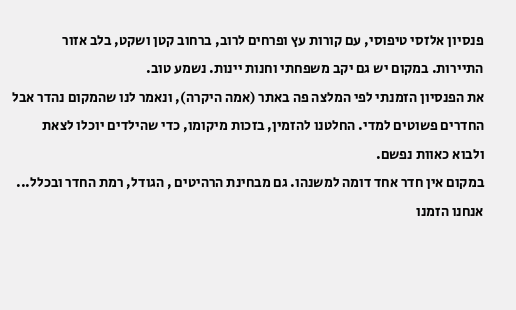פנסיון אלזסי טיפוסי, עם קורות עץ ופרחים לרוב, ברחוב קטן ושקט, בלב אזור התיירות. במקום יש גם יקב משפחתי וחנות יינות. נשמע טוב.
את הפנסיון הזמנתי לפי המלצה פה באתר (אמה היקרה), ונאמר לנו שהמקום נהדר אבל החדרים פשוטים למדי. החלטנו להזמין, בזכות מיקומו, כדי שהילדים יוכלו לצאת ולבוא כאוות נפשם.
במקום אין חדר אחד דומה למשנהו. גם מבחינת הרהיטים , הגודל, רמת החדר ובכלל...
אנחנו הזמנו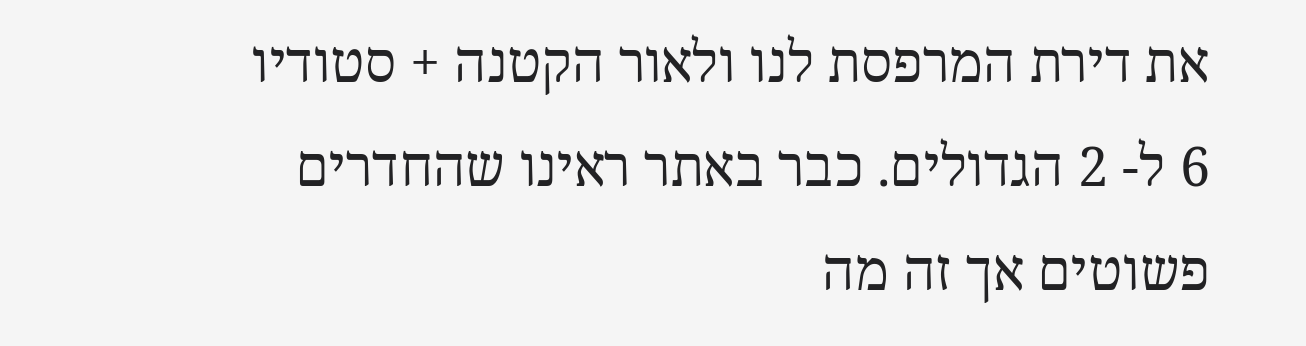את דירת המרפסת לנו ולאור הקטנה + סטודיו 6 ל- 2 הגדולים. כבר באתר ראינו שהחדרים פשוטים אך זה מה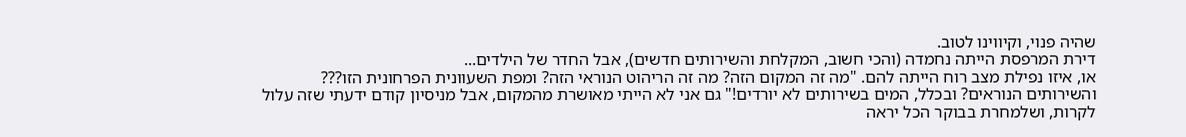שהיה פנוי, וקיווינו לטוב.
דירת המרפסת הייתה נחמדה (והכי חשוב, המקלחת והשירותים חדשים), אבל החדר של הילדים...
או, איזו נפילת מצב רוח הייתה להם. "מה זה המקום הזה? מה זה הריהוט הנוראי הזה? ומפת השעוונית הפרחונית הזו??? והשירותים הנוראים? ובכלל, המים בשירותים לא יורדים!" גם אני לא הייתי מאושרת מהמקום, אבל מניסיון קודם ידעתי שזה עלול לקרות, ושלמחרת בבוקר הכל יראה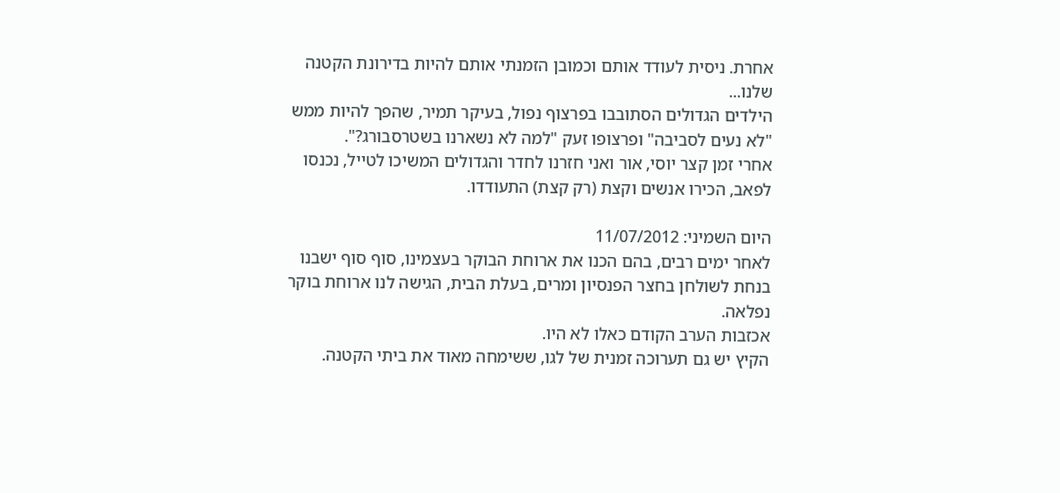אחרת. ניסית לעודד אותם וכמובן הזמנתי אותם להיות בדירונת הקטנה שלנו...
הילדים הגדולים הסתובבו בפרצוף נפול, בעיקר תמיר, שהפך להיות ממש "לא נעים לסביבה" ופרצופו זעק "למה לא נשארנו בשטרסבורג?".
אחרי זמן קצר יוסי, אור ואני חזרנו לחדר והגדולים המשיכו לטייל, נכנסו לפאב, הכירו אנשים וקצת (רק קצת) התעודדו.

היום השמיני: 11/07/2012
לאחר ימים רבים, בהם הכנו את ארוחת הבוקר בעצמינו, סוף סוף ישבנו בנחת לשולחן בחצר הפנסיון ומרים, בעלת הבית, הגישה לנו ארוחת בוקר נפלאה.
אכזבות הערב הקודם כאלו לא היו.
הקיץ יש גם תערוכה זמנית של לגו, ששימחה מאוד את ביתי הקטנה.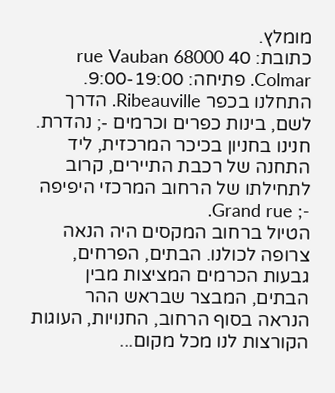מומלץ.
כתובת: 40 rue Vauban 68000 Colmar. פתיחה: 9:00-19:00.
התחלנו בכפר Ribeauville. הדרך לשם, בינות כפרים וכרמים -; נהדרת.
חנינו בחניון בכיכר המרכזית, ליד התחנה של רכבת התיירים, קרוב לתחילתו של הרחוב המרכזי היפיפה -; Grand rue.
הטיול ברחוב המקסים היה הנאה צרופה לכולנו. הבתים, הפרחים, גבעות הכרמים המציצות מבין הבתים, המבצר שבראש ההר הנראה בסוף הרחוב, החנויות, העוגות הקורצות לנו מכל מקום...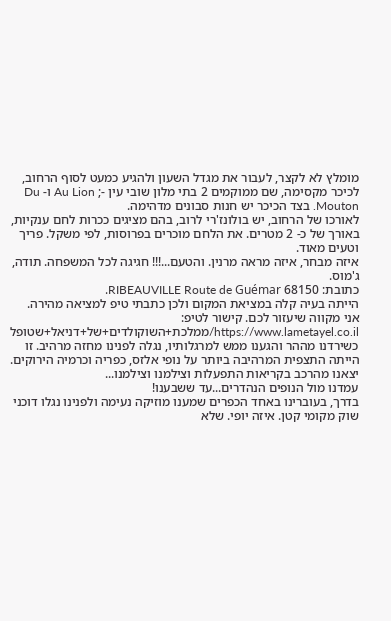מומלץ לא לקצר, לעבור את מגדל השעון ולהגיע כמעט לסוף הרחוב, לכיכר מקסימה, שם ממוקמים 2 בתי מלון שובי עין -; Au Lion ו- Du Mouton. בצד הכיכר יש חנות סבונים מדהימה.
לאורכו של הרחוב, יש בולונז'רי לרוב, בהם מציגים ככרות לחם ענקיות, באורך של כ- 2 מטרים. את הלחם מוכרים בפרוסות, לפי משקל. פריך וטעים מאוד.
איזה מבחר, איזה מראה מרנין. והטעם...!!! חגיגה לכל המשפחה. תודה, ג'מוס.
כתובת: 68150 RIBEAUVILLE Route de Guémar.
הייתה בעיה קלה במציאת המקום ולכן כתבתי טיפ למציאה מהירה. אני מקווה שיעזור לכם. קישור לטיפ: https://www.lametayel.co.il/ממלכת+השוקולדים+של+דניאל+שטופל
כשירדנו מההר והגענו ממש למרגלותיו, נגלה לפנינו מחזה מרהיב. זו הייתה התצפית המרהיבה ביותר על נופי אלזס, כפריה וכרמיה הירוקים. יצאנו מהרכב בקריאות התפעלות וצילמנו וצילמנו...
עמדנו מול הנופים הנהדרים...עד ששבענו!
בדרך, בעוברינו באחד הכפרים שמענו מוזיקה נעימה ולפנינו נגלו דוכני שוק מקומי קטן. איזה יופי. שלא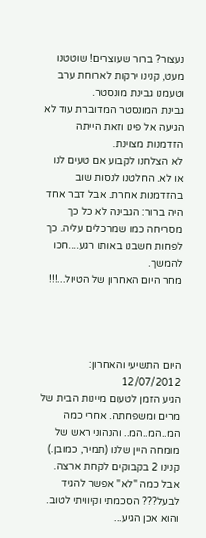נעצור? ברור שעוצרים! שוטטנו מעט, קנינו ירקות לארוחת ערב וטעמנו גבינת מונסטר.
גבינת המונסטר המדוברת עוד לא הגיעה אל פינו וזאת הייתה הזדמנות מצוינת.
לא הצלחנו לקבוע אם טעים לנו או לא. החלטנו לנסות שוב בהזדמנות אחרת. אבל דבר אחד היה ברור: הגבינה לא כל כך מסריחה כמו שמרכלים עליה. כך לפחות חשבנו באותו רגע....חכו להמשך.
מחר היום האחרון של הטיול...!!!




היום התשיעי והאחרון: 12/07/2012
הגיע הזמן לטעום מיינות הבית של מרים ומשפחתה. אחרי כמה המ..המ..המ.. והנהוני ראש של מומחה היין שלנו (תמיר, כמובן.) קנינו 2 בקבוקים לקחת ארצה.
אבל כמה "לא" אפשר להגיד לבעל??? הסכמתי וקיוויתי לטוב. והוא אכן הגיע...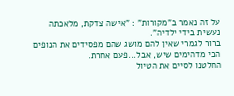על זה נאמר ב"מקורות" : "אישה צדקת, מלאכתה נעשית בידי ילדיה".
ברור לגמרי שאין להם מושג שהם מפסידים את הנופים הכי מדהימים שיש, אבל...פעם אחרת.
החלטנו לסיים את הטיול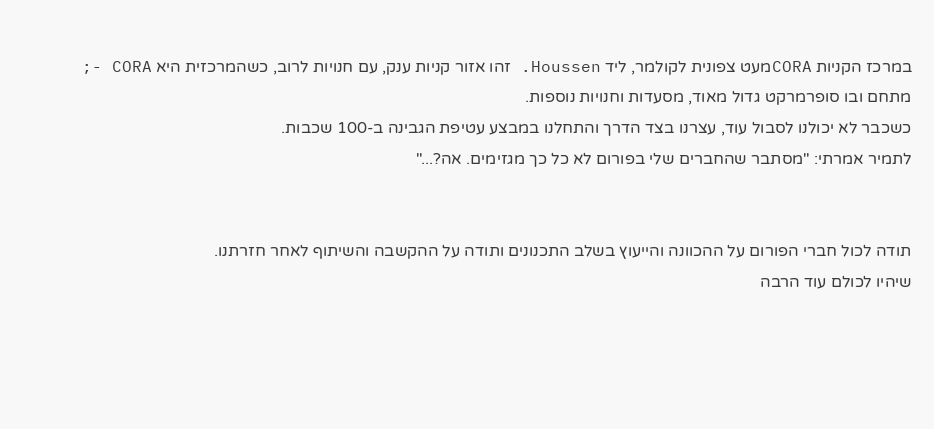במרכז הקניות CORAמעט צפונית לקולמר, ליד Houssen. זהו אזור קניות ענק, עם חנויות לרוב, כשהמרכזית היא CORA -; מתחם ובו סופרמרקט גדול מאוד, מסעדות וחנויות נוספות.
כשכבר לא יכולנו לסבול עוד, עצרנו בצד הדרך והתחלנו במבצע עטיפת הגבינה ב-100 שכבות.
לתמיר אמרתי: "מסתבר שהחברים שלי בפורום לא כל כך מגזימים. אה?..."


תודה לכול חברי הפורום על ההכוונה והייעוץ בשלב התכנונים ותודה על ההקשבה והשיתוף לאחר חזרתנו.
שיהיו לכולם עוד הרבה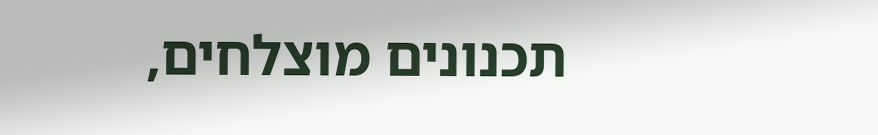תכנונים מוצלחים,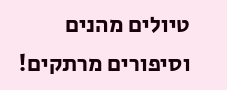טיולים מהנים וסיפורים מרתקים!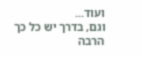ועוד...
וגם, בדרך יש כל כך הרבה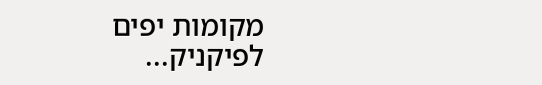מקומות יפים לפיקניק...